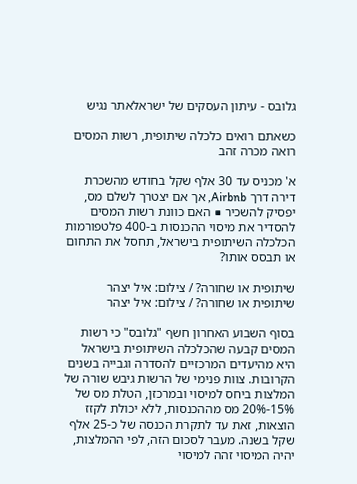גלובס - עיתון העסקים של ישראלאתר נגיש

כשאתם רואים כלכלה שיתופית, רשות המסים רואה מכרה זהב

א' מכניס עד 30 אלף שקל בחודש מהשכרת דירה דרך Airbnb, אך אם יצטרך לשלם מס, יפסיק להשכיר ■ האם כוונת רשות המסים להסדיר את מיסוי ההכנסות ב-400 פלטפורמות הכלכלה השיתופית בישראל, תחסל את התחום או תבסס אותו?

שיתופית או שחורה? / צילום: איל יצהר
שיתופית או שחורה? / צילום: איל יצהר

בסוף השבוע האחרון חשף "גלובס" כי רשות המסים קבעה שהכלכלה השיתופית בישראל היא מהיעדים המרכזיים להסדרה וגבייה בשנים הקרובות. צוות פנימי של הרשות גיבש שורה של המלצות ביחס למיסוי ובמרכזן, הטלת מס של 15%-20% מס מההכנסות, ללא יכולת לקזז הוצאות, זאת עד לתקרת הכנסה של כ-25 אלף שקל בשנה. מעבר לסכום הזה, לפי ההמלצות, יהיה המיסוי זהה למיסוי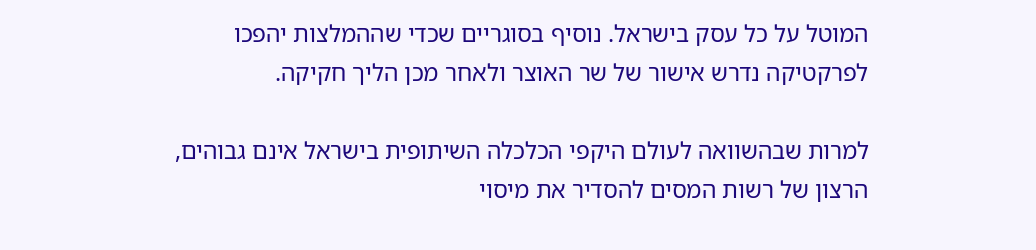המוטל על כל עסק בישראל. נוסיף בסוגריים שכדי שההמלצות יהפכו לפרקטיקה נדרש אישור של שר האוצר ולאחר מכן הליך חקיקה.

למרות שבהשוואה לעולם היקפי הכלכלה השיתופית בישראל אינם גבוהים, הרצון של רשות המסים להסדיר את מיסוי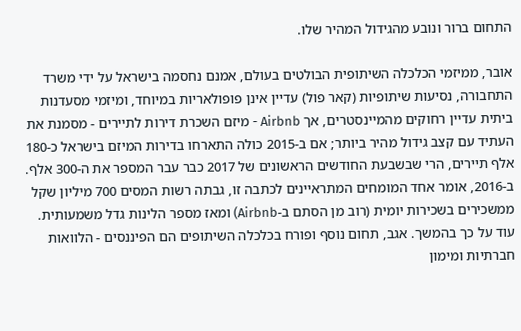התחום ברור ונובע מהגידול המהיר שלו.

אובר, ממיזמי הכלכלה השיתופית הבולטים בעולם, אמנם נחסמה בישראל על ידי משרד התחבורה, נסיעות שיתופיות (קאר פול) עדיין אינן פופולאריות במיוחד, ומיזמי מסעדנות ביתית עדיין רחוקים מהמיינסטרים, אך Airbnb - מיזם השכרת דירות לתיירים - מסמנת את העתיד עם קצב גידול מהיר ביותר; אם ב-2015 כולה התארחו בדירות המיזם בישראל כ-180 אלף תיירים, הרי שבשבעת החודשים הראשונים של 2017 כבר עבר המספר את ה-300 אלף. ב-2016, אומר אחד המומחים המתראיינים לכתבה זו, גבתה רשות המסים 700 מיליון שקל ממשכירים בשכירות יומית (רוב מן הסתם ב-Airbnb) ומאז מספר הלינות גדל משמעותית. עוד על כך בהמשך. אגב, תחום נוסף ופורח בכלכלה השיתופים הם הפיננסים - הלוואות חברתיות ומימון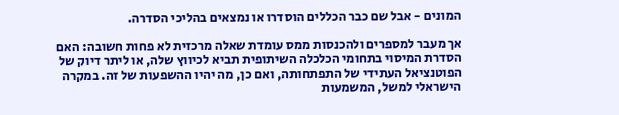המונים - אבל שם כבר הכללים הוסדרו או נמצאים בהליכי הסדרה.

אך מעבר למספרים ולהכנסות ממס עומדת שאלה מרכזית לא פחות חשובה: האם הסדרת המיסוי בתחומי הכלכלה השיתופית תביא לכיווץ שלה, או ליתר דיוק של הפוטנציאל העתידי של התפתחותה, ואם כן, מה יהיו ההשפעות של זה. במקרה הישראלי למשל, המשמעות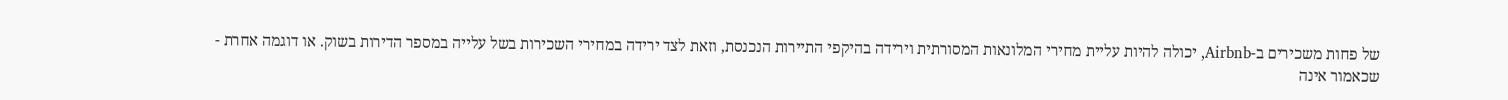של פחות משכירים ב-Airbnb, יכולה להיות עליית מחירי המלונאות המסורתית וירידה בהיקפי התיירות הנכנסת, וזאת לצד ירידה במחירי השכירות בשל עלייה במספר הדירות בשוק. או דוגמה אחרת - שכאמור אינה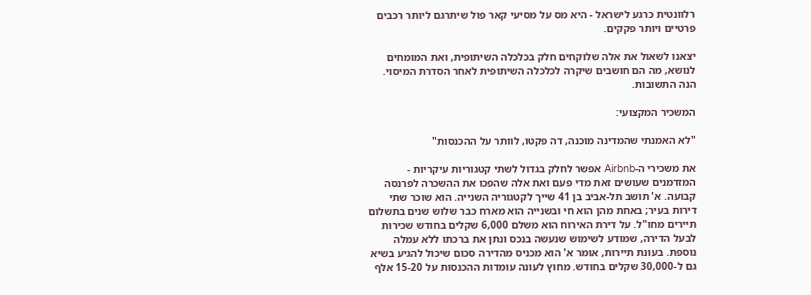רלוונטית כרגע לישראל - היא מס על מסיעי קאר פול שיתרגם ליותר רכבים פרטיים ויותר פקקים.

יצאנו לשאול את אלה שלוקחים חלק בכלכלה השיתופית, ואת המומחים לנושא, מה הם חושבים שיקרה לכלכלה השיתופית לאחר הסדרת המיסוי. הנה התשובות.

המשכיר המקצועי:

"לא האמנתי שהמדינה מוכנה, דה פקטו, לוותר על ההכנסות"

את משכירי ה-Airbnb אפשר לחלק בגדול לשתי קטגוריות עיקריות - המזדמנים שעושים זאת מדי פעם ואת אלה שהפכו את ההשכרה לפרנסה קבועה. א' תושב תל-אביב בן 41 שייך לקטגוריה השנייה. הוא שוכר שתי דירות בעיר; באחת מהן הוא חי ובשנייה הוא מארח כבר שלוש שנים בתשלום תיירים מחו"ל. על דירת האירוח הוא משלם 6,000 שקלים בחודש שכירות לבעל הדירה, שמודע לשימוש שנעשה בנכס ונתן את ברכתו ללא עמלה נוספת. בעונת תיירות, אומר א' הוא מכניס מהדירה סכום שיכול להגיע בשיא גם ל-30,000 שקלים בחודש. מחוץ לעונה עומדות ההכנסות על 15-20 אלף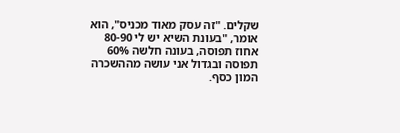שקלים. "זה עסק מאוד מכניס", הוא אומר, "בעונת השיא יש לי 80-90 אחוז תפוסה, בעונה חלשה 60% תפוסה ובגדול אני עושה מההשכרה המון כסף.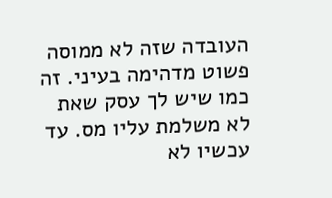העובדה שזה לא ממוסה פשוט מדהימה בעיני. זה כמו שיש לך עסק שאת לא משלמת עליו מס. עד עכשיו לא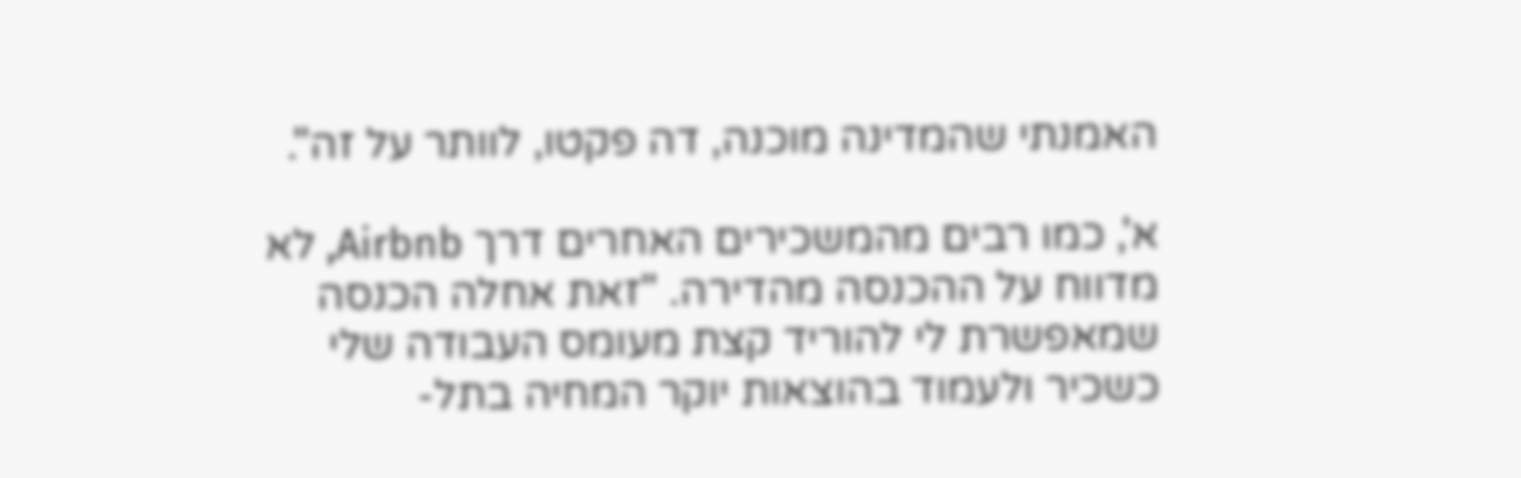האמנתי שהמדינה מוכנה, דה פקטו, לוותר על זה".

א', כמו רבים מהמשכירים האחרים דרך Airbnb, לא מדווח על ההכנסה מהדירה. "זאת אחלה הכנסה שמאפשרת לי להוריד קצת מעומס העבודה שלי כשכיר ולעמוד בהוצאות יוקר המחיה בתל-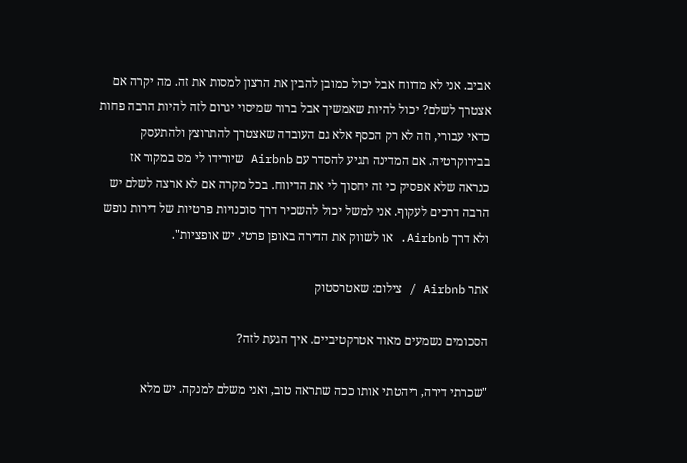אביב. אני לא מדווח אבל יכול כמובן להבין את הרצון למסות את זה. מה יקרה אם אצטרך לשלם? יכול להיות שאמשיך אבל ברור שמיסוי יגרום לזה להיות הרבה פחות כדאי עבורי, וזה לא רק הכסף אלא גם העובדה שאצטרך להתרוצץ ולהתעסק בבירוקרטיה. אם המדינה תגיע להסדר עם Airbnb שיורידו לי מס במקור אז כנראה שלא אפסיק כי זה יחסוך לי את הדיווח. בכל מקרה אם לא ארצה לשלם יש הרבה דרכים לעקוף. אני למשל יכול להשכיר דרך סוכנויות פרטיות של דירות נופש ולא דרך Airbnb. או לשווק את הדירה באופן פרטי. יש אופציות".

אתר Airbnb / צילום: שאטרסטוק

הסכומים נשמעים מאוד אטרקטיביים. איך הגעת לזה?

"שכרתי דירה, ריהטתי אותו ככה שתראה טוב, ואני משלם למנקה. יש מלא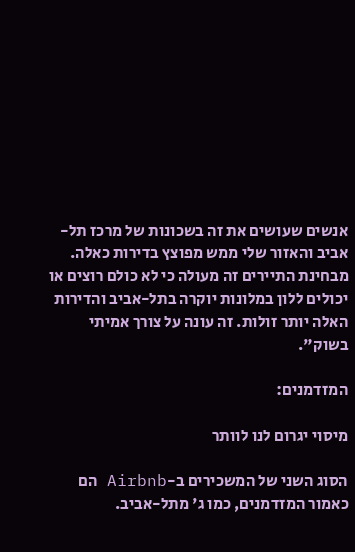אנשים שעושים את זה בשכונות של מרכז תל-אביב והאזור שלי ממש מפוצץ בדירות כאלה. מבחינת התיירים זה מעולה כי לא כולם רוצים או יכולים ללון במלונות יוקרה בתל-אביב והדירות האלה יותר זולות. זה עונה על צורך אמיתי בשוק".

המזדמנים:

מיסוי יגרום לנו לוותר

הסוג השני של המשכירים ב-Airbnb הם כאמור המזדמנים, כמו ג' מתל-אביב.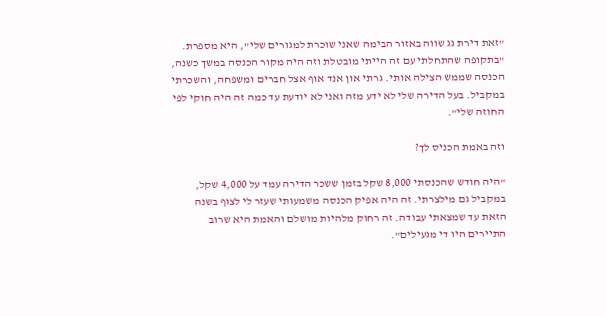"זאת דירת גג שווה באזור הבימה שאני שוכרת למגורים שלי", היא מספרת. "בתקופה שהתחלתי עם זה הייתי מובטלת וזה היה מקור הכנסה במשך כשנה, הכנסה שממש הצילה אותי. גרתי און אנד אוף אצל חברים ומשפחה, והשכרתי במקביל. בעל הדירה שלי לא ידע מזה ואני לא יודעת עד כמה זה היה חוקי לפי החוזה שלי".

וזה באמת הכניס לך?

"היה חודש שהכנסתי 8,000 שקל בזמן ששכר הדירה עמד על 4,000 שקל, במקביל גם מילצרתי. זה היה אפיק הכנסה משמעותי שעזר לי לצוף בשנה הזאת עד שמצאתי עבודה. זה רחוק מלהיות מושלם והאמת היא שרוב התיירים היו די מגעילים".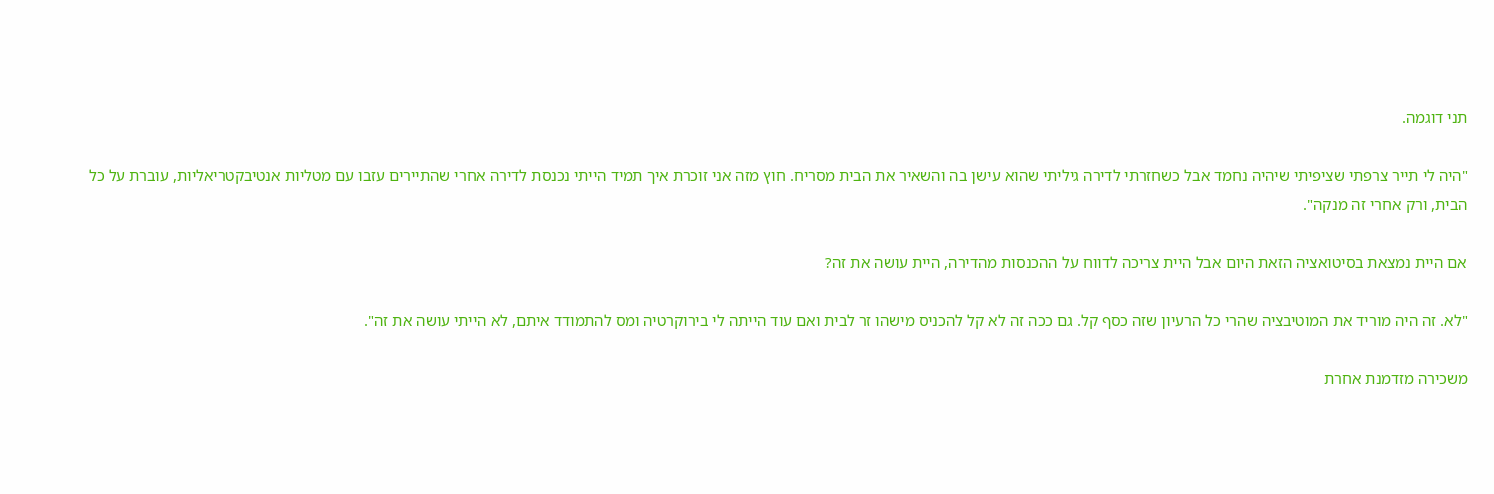תני דוגמה.

"היה לי תייר צרפתי שציפיתי שיהיה נחמד אבל כשחזרתי לדירה גיליתי שהוא עישן בה והשאיר את הבית מסריח. חוץ מזה אני זוכרת איך תמיד הייתי נכנסת לדירה אחרי שהתיירים עזבו עם מטליות אנטיבקטריאליות, עוברת על כל הבית, ורק אחרי זה מנקה".

אם היית נמצאת בסיטואציה הזאת היום אבל היית צריכה לדווח על ההכנסות מהדירה, היית עושה את זה?

"לא. זה היה מוריד את המוטיבציה שהרי כל הרעיון שזה כסף קל. גם ככה זה לא קל להכניס מישהו זר לבית ואם עוד הייתה לי בירוקרטיה ומס להתמודד איתם, לא הייתי עושה את זה".

משכירה מזדמנת אחרת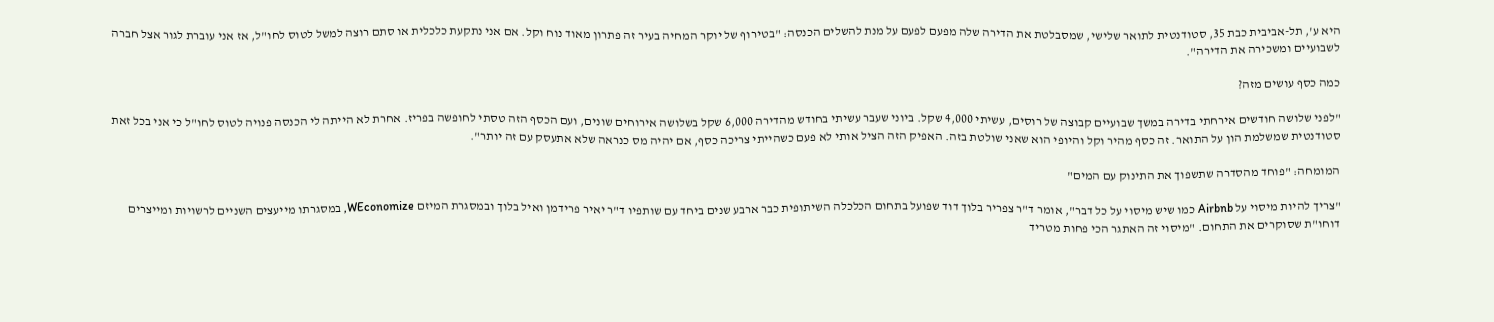היא ע', תל-אביבית כבת 35, סטודנטית לתואר שלישי, שמסבלטת את הדירה שלה מפעם לפעם על מנת להשלים הכנסה: "בטירוף של יוקר המחיה בעיר זה פתרון מאוד נוח וקל. אם אני נתקעת כלכלית או סתם רוצה למשל לטוס לחו"ל, אז אני עוברת לגור אצל חברה לשבועיים ומשכירה את הדירה".

כמה כסף עושים מזה?

"לפני שלושה חודשים אירחתי בדירה במשך שבועיים קבוצה של רוסים, עשיתי 4,000 שקל. ביוני שעבר עשיתי בחודש מהדירה 6,000 שקל בשלושה אירוחים שונים, ועם הכסף הזה טסתי לחופשה בפריז. אחרת לא הייתה לי הכנסה פנויה לטוס לחו"ל כי אני בכל זאת סטודנטית שמשלמת הון על התואר. זה כסף מהיר וקל והיופי הוא שאני שולטת בזה. האפיק הזה הציל אותי לא פעם כשהייתי צריכה כסף, אם יהיה מס כנראה שלא אתעסק עם זה יותר".

המומחה: "פוחד מהסדרה שתשפוך את התינוק עם המים"

"צריך להיות מיסוי על Airbnb כמו שיש מיסוי על כל דבר", אומר ד"ר צפריר בלוך דוד שפועל בתחום הכלכלה השיתופית כבר ארבע שנים ביחד עם שותפיו ד"ר יאיר פרידמן ואיל בלוך ובמסגרת המיזם WEconomize, במסגרתו מייעצים השניים לרשויות ומייצרים דוחו"ת שסוקרים את התחום. "מיסוי זה האתגר הכי פחות מטריד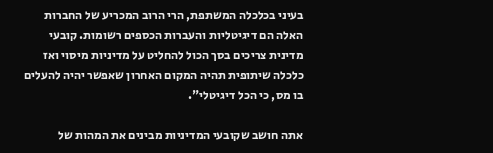בעיני בכלכלה המשתפת, הרי הרוב המכריע של החברות האלה הם דיגיטליות והעברות הכספים רשומות. קובעי מדינית צריכים בסך הכול להחליט על מדיניות מיסוי ואז כלכלה שיתופית תהיה המקום האחרון שאפשר יהיה להעלים בו מס, כי הכל דיגיטלי".

אתה חושב שקובעי המדיניות מבינים את המהות של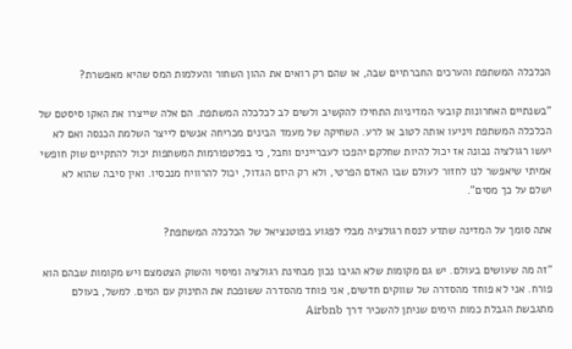הכלכלה המשתפת והערכים החברתיים שבה, או שהם רק רואים את ההון השחור והעלמות המס שהיא מאפשרת?

"בשנתיים האחרונות קובעי המדיניות התחילו להקשיב ולשים לב לכלכלה המשתפת. הם אלה שייצרו את האקו סיסטם של הכלכלה המשתפת ויניעו אותה לטוב או לרע. השחיקה של מעמד הבינים מכריחה אנשים לייצר השלמת הכנסה ואם לא יעשו רגולציה נכונה אז יכול להיות שחלקם יהפכו לעבריינים וחבל, כי בפלטפורמות המשתפות יכול להתקיים שוק חופשי אמיתי שיאפשר לנו לחזור לעולם שבו האדם הפרטי, ולא רק היזם הגדול, יכול להרוויח מנכסיו. ואין סיבה שהוא לא ישלם על כך מסים".

אתה סומך על המדינה שתדע לנסח רגולציה מבלי לפגוע בפוטנציאל של הכלכלה המשתפת?

"זה מה שעושים בעולם. יש גם מקומות שלא הגיבו נכון מבחינת רגולציה ומיסוי והשוק הצטמצם ויש מקומות שבהם הוא פורח. אני לא פוחד מהסדרה של שווקים חדשים, אני פוחד מהסדרה ששופכת את התינוק עם המים. למשל, בעולם מתגבשת הגבלת כמות הימים שניתן להשכיר דרך Airbnb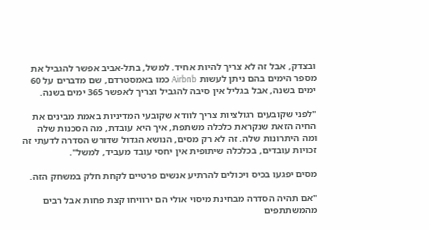ובצדק, אבל זה לא צריך להיות אחיד. למשל, בתל-אביב אפשר להגביל את מספר הימים בהם ניתן לעשות Airbnb כמו באמסטרדם, שם מדברים על 60 ימים בשנה, אבל בגליל אין סיבה להגביל וצריך לאפשר 365 ימים בשנה.

"לפני שקובעים רגולציות צריך לוודא שקובעי המדיניות באמת מבינים את החיה הזאת שנקראת כלכלה משתפת, איך היא עובדת, מה הסכנות שלה ומה היתרונות שלה. זה לא רק מסים, הנושא הגדול שדורש הסדרה לדעתי זה זכויות עובדים, בכלכלה שיתופית אין יחסי עובד מעביד, למשל".

מסים יפגעו בכיס ויכולים להרתיע אנשים פרטיים לקחת חלק במשחק הזה.

"אם תהיה הסדרה מבחינת מיסוי אולי הם ירוויחו קצת פחות אבל רבים מהמשתתפים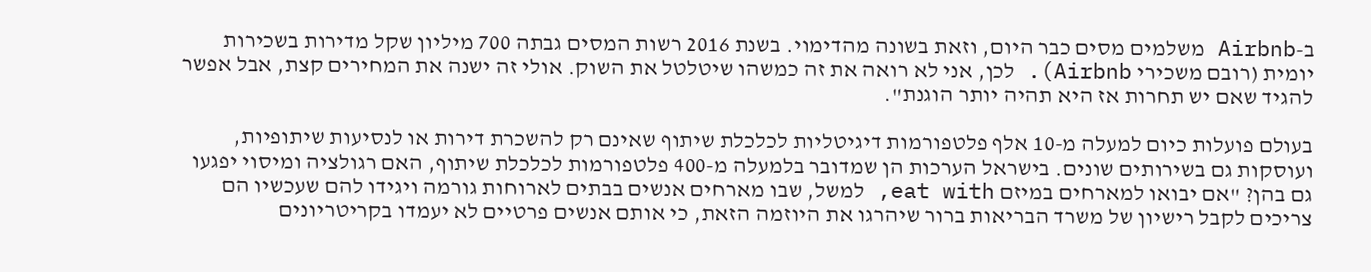ב-Airbnb משלמים מסים כבר היום, וזאת בשונה מהדימוי. בשנת 2016 רשות המסים גבתה 700 מיליון שקל מדירות בשכירות יומית (רובם משכירי Airbnb). לכן, אני לא רואה את זה כמשהו שיטלטל את השוק. אולי זה ישנה את המחירים קצת, אבל אפשר להגיד שאם יש תחרות אז היא תהיה יותר הוגנת".

בעולם פועלות כיום למעלה מ-10 אלף פלטפורמות דיגיטליות לכלכלת שיתוף שאינם רק להשכרת דירות או לנסיעות שיתופיות, ועוסקות גם בשירותים שונים. בישראל הערכות הן שמדובר בלמעלה מ-400 פלטפורמות לכלכלת שיתוף, האם רגולציה ומיסוי יפגעו גם בהן? "אם יבואו למארחים במיזם eat with, למשל, שבו מארחים אנשים בבתים לארוחות גורמה ויגידו להם שעכשיו הם צריכים לקבל רישיון של משרד הבריאות ברור שיהרגו את היוזמה הזאת, כי אותם אנשים פרטיים לא יעמדו בקריטריונים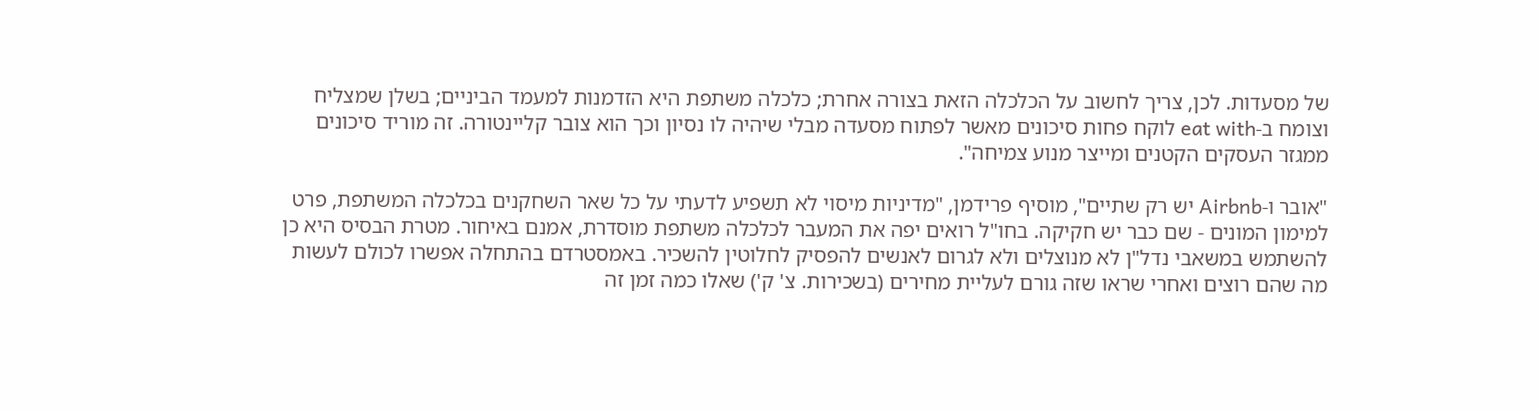של מסעדות. לכן, צריך לחשוב על הכלכלה הזאת בצורה אחרת; כלכלה משתפת היא הזדמנות למעמד הביניים; בשלן שמצליח וצומח ב-eat with לוקח פחות סיכונים מאשר לפתוח מסעדה מבלי שיהיה לו נסיון וכך הוא צובר קליינטורה. זה מוריד סיכונים ממגזר העסקים הקטנים ומייצר מנוע צמיחה".

"אובר ו-Airbnb יש רק שתיים", מוסיף פרידמן, "מדיניות מיסוי לא תשפיע לדעתי על כל שאר השחקנים בכלכלה המשתפת, פרט למימון המונים - שם כבר יש חקיקה. בחו"ל רואים יפה את המעבר לכלכלה משתפת מוסדרת, אמנם באיחור. מטרת הבסיס היא כן להשתמש במשאבי נדל"ן לא מנוצלים ולא לגרום לאנשים להפסיק לחלוטין להשכיר. באמסטרדם בהתחלה אפשרו לכולם לעשות מה שהם רוצים ואחרי שראו שזה גורם לעליית מחירים (בשכירות. צ' ק') שאלו כמה זמן זה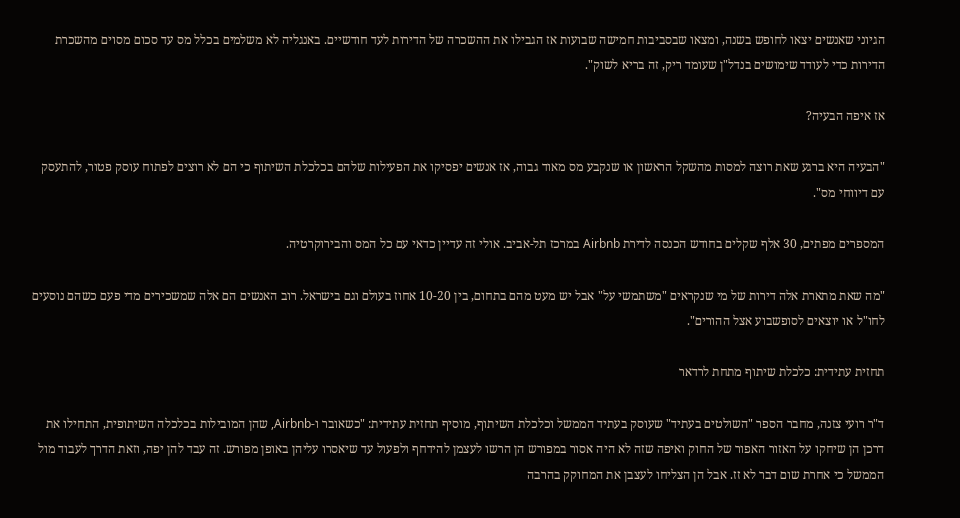הגיוני שאנשים יצאו לחופש בשנה, ומצאו שבסביבות חמישה שבועות אז הגבילו את ההשכרה של הדירות לעד חודשיים. באנגליה לא משלמים בכלל מס עד סכום מסוים מהשכרת הדירות כדי לעודד שימושים בנדל"ן שעומד ריק, זה בריא לשוק".

אז איפה הבעיה?

"הבעיה היא ברגע שאת רוצה למסות מהשקל הראשון או שנקבע מס מאוד גבוה, אז אנשים יפסיקו את הפעילות שלהם בכלכלת השיתוף כי הם לא רוצים לפתוח עוסק פטור, להתעסק עם דיווחי מס".

המספרים מפתים, 30 אלף שקלים בחודש הכנסה לדירת Airbnb במרכז תל-אביב. אולי זה עדיין כדאי עם כל המס והבירוקרטיה.

"מה שאת מתארת אלה דירות של מי שנקראים "משתמשי על" אבל יש מעט מהם בתחום, בין 10-20 אחוז בעולם וגם בישראל. רוב האנשים הם אלה שמשכירים מדי פעם כשהם נוסעים לחו"ל או יוצאים לסופשבוע אצל ההורים".

תחזית עתידית: כלכלת שיתוף מתחת לרדאר

ד"ר רועי צזנה, מחבר הספר "השולטים בעתיד" שעוסק בעתיד הממשל וכלכלת השיתוף, מוסיף תחזית עתידית: "כשאובר ו-Airbnb, שהן המובילות בכלכלה השיתופית, התחילו את דרכן הן שיחקו על האזור האפור של החוק ואיפה שזה לא היה אסור במפורש הן הרשו לעצמן להידחף ולפעול עד שיאסרו עליהן באופן מפורש. זה עבד להן יפה, וזאת הדרך לעבוד מול הממשל כי אחרת שום דבר לא זז. אבל הן הצליחו לעצבן את המחוקק בהרבה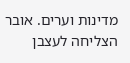מדינות וערים. אובר הצליחה לעצבן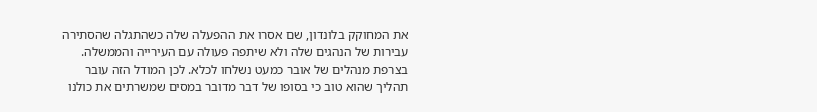את המחוקק בלונדון, שם אסרו את ההפעלה שלה כשהתגלה שהסתירה עבירות של הנהגים שלה ולא שיתפה פעולה עם העירייה והממשלה. בצרפת מנהלים של אובר כמעט נשלחו לכלא. לכן המודל הזה עובר תהליך שהוא טוב כי בסופו של דבר מדובר במסים שמשרתים את כולנו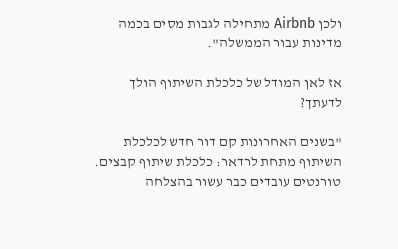ולכן Airbnb מתחילה לגבות מסים בכמה מדינות עבור הממשלה".

אז לאן המודל של כלכלת השיתוף הולך לדעתך?

"בשנים האחרונות קם דור חדש לכלכלת השיתוף מתחת לרדאר: כלכלת שיתוף קבצים. טורנטים עובדים כבר עשור בהצלחה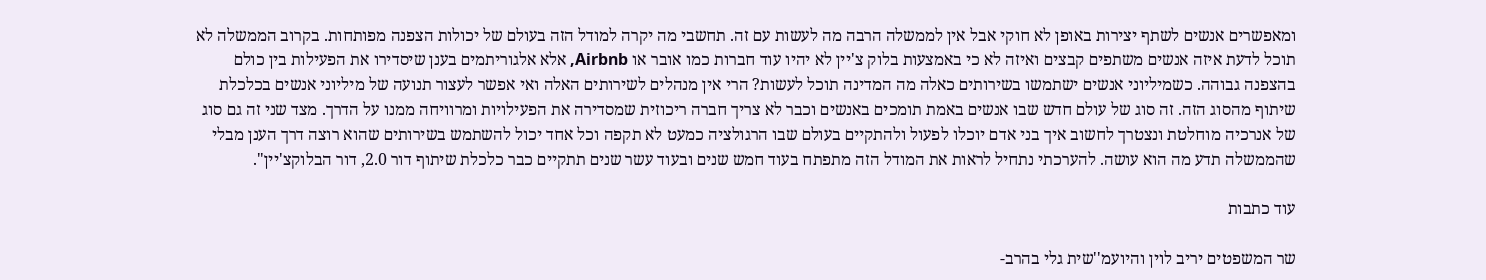ומאפשרים אנשים לשתף יצירות באופן לא חוקי אבל אין לממשלה הרבה מה לעשות עם זה. תחשבי מה יקרה למודל הזה בעולם של יכולות הצפנה מפותחות. בקרוב הממשלה לא תוכל לדעת איזה אנשים משתפים קבצים ואיזה לא כי באמצעות בלוק צ'יין לא יהיו עוד חברות כמו אובר או Airbnb, אלא אלגוריתמים בענן שיסדירו את הפעילות בין כולם בהצפנה גבוהה. כשמיליוני אנשים ישתמשו בשירותים כאלה מה המדינה תוכל לעשות? הרי אין מנהלים לשירותים האלה ואי אפשר לעצור תנועה של מיליוני אנשים בכלכלת שיתוף מהסוג הזה. זה סוג של עולם חדש שבו אנשים באמת תומכים באנשים וכבר לא צריך חברה ריכוזית שמסדירה את הפעילויות ומרוויחה ממנו על הדרך. מצד שני זה גם סוג של אנרכיה מוחלטת ונצטרך לחשוב איך בני אדם יוכלו לפעול ולהתקיים בעולם שבו הרגולציה כמעט לא תקפה וכל אחד יכול להשתמש בשירותים שהוא רוצה דרך הענן מבלי שהממשלה תדע מה הוא עושה. להערכתי נתחיל לראות את המודל הזה מתפתח בעוד חמש שנים ובעוד עשר שנים תתקיים כבר כלכלת שיתוף דור 2.0, דור הבלוקצ'יין".

עוד כתבות

שר המשפטים יריב לוין והיועמ''שית גלי בהרב-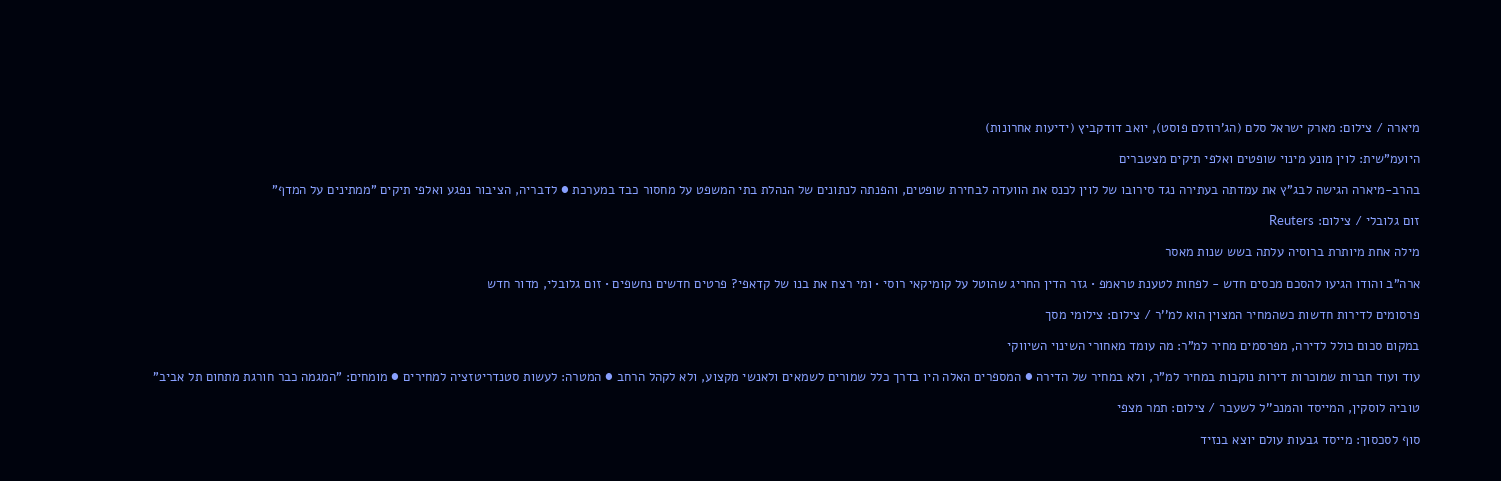מיארה / צילום: מארק ישראל סלם (הג'רוזלם פוסט), יואב דודקביץ (ידיעות אחרונות)

היועמ"שית: לוין מונע מינוי שופטים ואלפי תיקים מצטברים

בהרב-מיארה הגישה לבג"ץ את עמדתה בעתירה נגד סירובו של לוין לכנס את הוועדה לבחירת שופטים, והפנתה לנתונים של הנהלת בתי המשפט על מחסור כבד במערכת ● לדבריה, הציבור נפגע ואלפי תיקים "ממתינים על המדף"

זום גלובלי / צילום: Reuters

מילה אחת מיותרת ברוסיה עלתה בשש שנות מאסר

ארה"ב והודו הגיעו להסכם מכסים חדש - לפחות לטענת טראמפ • גזר הדין החריג שהוטל על קומיקאי רוסי • ומי רצח את בנו של קדאפי? פרטים חדשים נחשפים • זום גלובלי, מדור חדש

פרסומים לדירות חדשות כשהמחיר המצוין הוא למ''ר / צילום: צילומי מסך

במקום סכום כולל לדירה, מפרסמים מחיר למ"ר: מה עומד מאחורי השינוי השיווקי

עוד ועוד חברות שמוכרות דירות נוקבות במחיר למ"ר, ולא במחיר של הדירה ● המספרים האלה היו בדרך כלל שמורים לשמאים ולאנשי מקצוע, ולא לקהל הרחב ● המטרה: לעשות סטנדריטזציה למחירים ● מומחים: "המגמה כבר חורגת מתחום תל אביב"

טוביה לוסקין, המייסד והמנכ''ל לשעבר / צילום: תמר מצפי

סוף לסכסוך: מייסד גבעות עולם יוצא בנזיד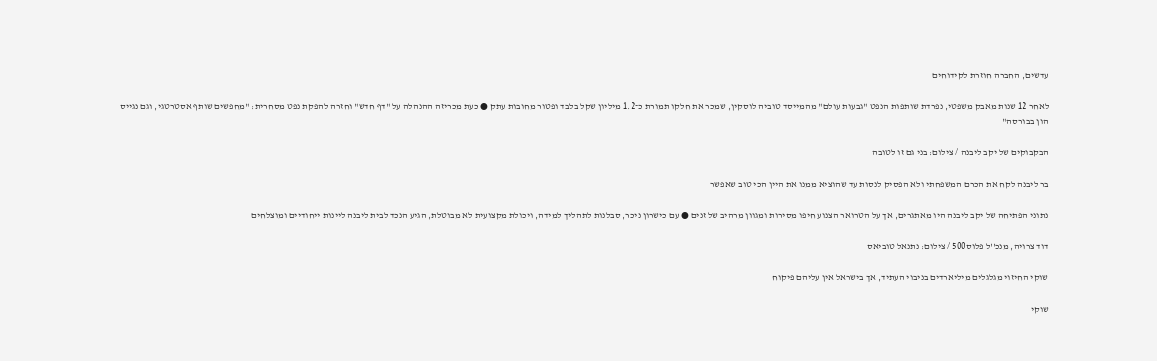עדשים, החברה חוזרת לקידוחים

לאחר 12 שנות מאבק משפטי, נפרדת שותפות הנפט "גבעות עולם" מהמייסד טוביה לוסקין, שמכר את חלקו תמורת כ־1.2 מיליון שקל בלבד ופטור מחובות עתק ● כעת מכריזה ההנהלה על "דף חדש" וחזרה להפקת נפט מסחרית: "מחפשים שותף אסטרטגי, וגם נגייס הון בבורסה"

הבקבוקים של יקב ליבנה / צילום: בני גם זו לטובה

בר ליבנה לקח את הכרם המשפחתי ולא הפסיק לנסות עד שהוציא ממנו את היין הכי טוב שאפשר

נתוני הפתיחה של יקב ליבנה היו מאתגרים, אך על הטרואר הצנוע חיפו מסירות ומגוון מרהיב של זנים ● עם כישרון ניכר, סבלנות לתהליך למידה, ויכולת מקצועית לא מבוטלת, הגיע הנכד לבית ליבנה ליינות ייחודיים ומוצלחים

דוד צרויה, מנכ''ל פלוס500 / צילום: נתנאל טוביאס

שוקי החיזוי מגלגלים מיליארדים בניבוי העתיד, אך בישראל אין עליהם פיקוח

שוקי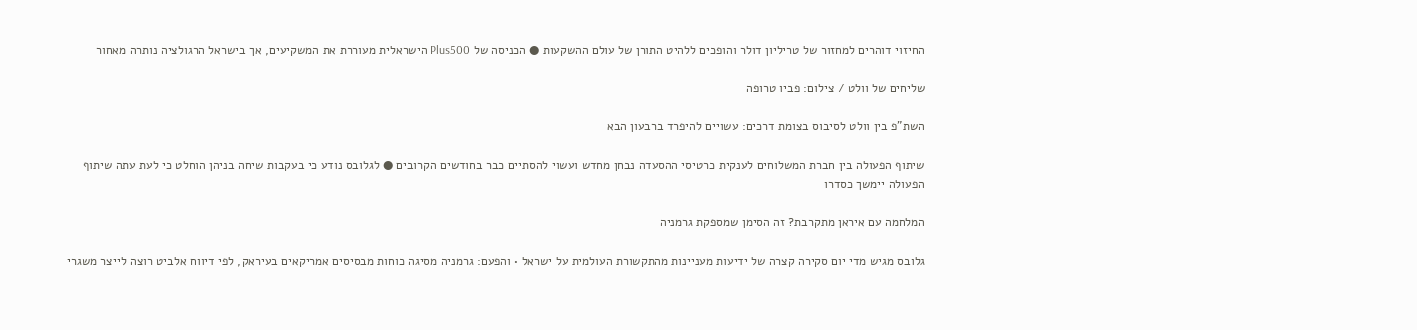החיזוי דוהרים למחזור של טריליון דולר והופכים ללהיט התורן של עולם ההשקעות ● הכניסה של Plus500 הישראלית מעוררת את המשקיעים, אך בישראל הרגולציה נותרה מאחור

שליחים של וולט / צילום: פביו טרופה

השת"פ בין וולט לסיבוס בצומת דרכים: עשויים להיפרד ברבעון הבא

שיתוף הפעולה בין חברת המשלוחים לענקית כרטיסי ההסעדה נבחן מחדש ועשוי להסתיים כבר בחודשים הקרובים ● לגלובס נודע כי בעקבות שיחה בניהן הוחלט כי לעת עתה שיתוף הפעולה יימשך כסדרו

המלחמה עם איראן מתקרבת? זה הסימן שמספקת גרמניה

גלובס מגיש מדי יום סקירה קצרה של ידיעות מעניינות מהתקשורת העולמית על ישראל • והפעם: גרמניה מסיגה כוחות מבסיסים אמריקאים בעיראק, לפי דיווח אלביט רוצה לייצר משגרי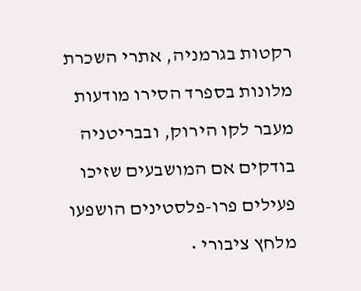רקטות בגרמניה, אתרי השכרת מלונות בספרד הסירו מודעות מעבר לקו הירוק, ובבריטניה בודקים אם המושבעים שזיכו פעילים פרו-פלסטינים הושפעו מלחץ ציבורי •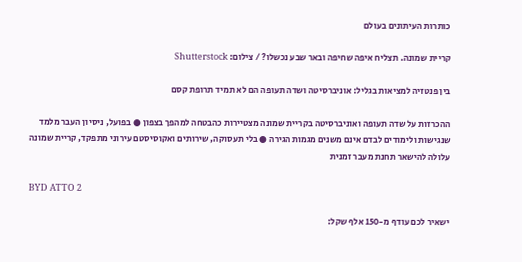כותרות העיתונים בעולם

קריית שמונה. תצליח איפה שחיפה ובאר שבע נכשלו? / צילום: Shutterstock

בין פנטזיה למציאות בגליל: אוניברסיטה ושדה תעופה הם לא תמיד תרופת קסם

ההכרזות על שדה תעופה ואוניברסיטה בקריית שמונה מצטיירות כהבטחה למהפך בצפון ● בפועל, ניסיון העבר מלמד שנגישות ולימודים לבדם אינם משנים מגמות הגירה ● בלי תעסוקה, שירותים ואקוסיסטם עירוני מתפקד, קריית שמונה עלולה להישאר תחנת מעבר זמנית

BYD ATTO 2

ישאיר לכם עודף מ-150 אלף שקל: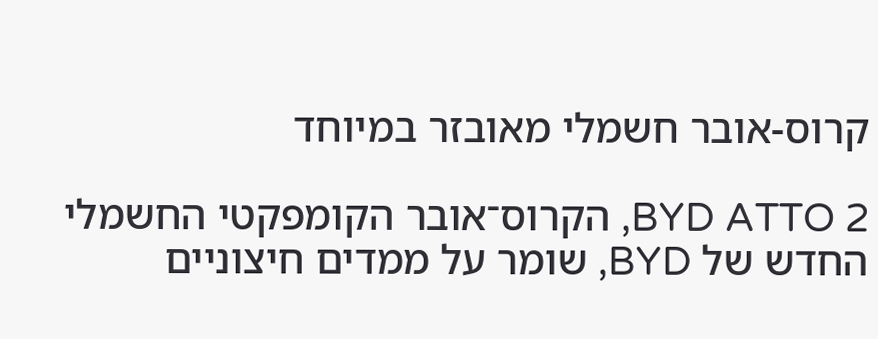קרוס-אובר חשמלי מאובזר במיוחד

BYD ATTO 2, הקרוס־אובר הקומפקטי החשמלי החדש של BYD, שומר על ממדים חיצוניים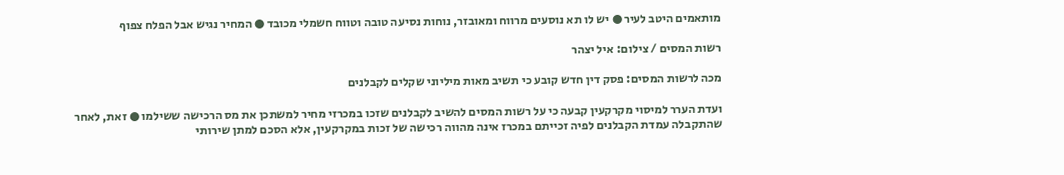מותאמים היטב לעיר ● יש לו תא נוסעים מרווח ומאובזר, נוחות נסיעה טובה וטווח חשמלי מכובד ● המחיר נגיש אבל הפלח צפוף

רשות המסים / צילום: איל יצהר

מכה לרשות המסים: פסק דין חדש קובע כי תשיב מאות מיליוני שקלים לקבלנים

ועדת הערר למיסוי מקרקעין קבעה כי על רשות המסים להשיב לקבלנים שזכו במכרזי מחיר למשתכן את מס הרכישה ששילמו ● זאת, לאחר שהתקבלה עמדת הקבלנים לפיה זכייתם במכרז אינה מהווה רכישה של זכות במקרקעין, אלא הסכם למתן שירותי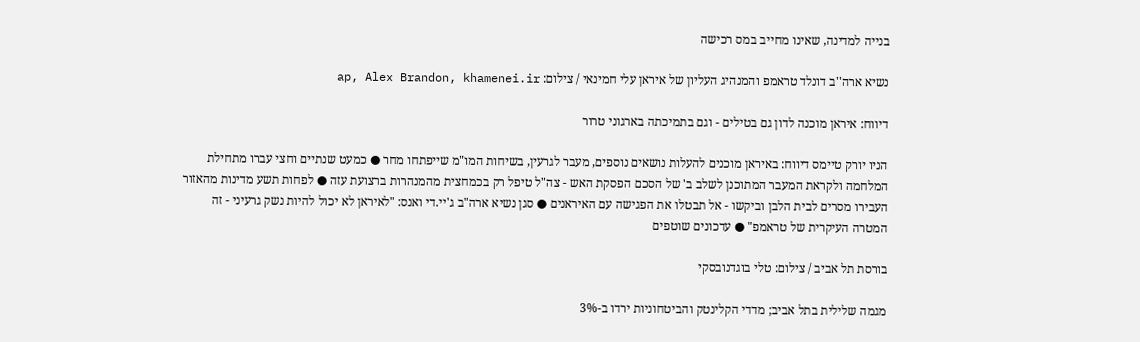בנייה למדינה, שאינו מחייב במס רכישה

נשיא ארה''ב דונלד טראמפ והמנהיג העליון של איראן עלי חמינאי / צילום: ap, Alex Brandon, khamenei.ir

דיווח: איראן מוכנה לדון גם בטילים - וגם בתמיכתה בארגוני טרור

הניו יורק טיימס דיווח: באיראן מוכנים להעלות נושאים נוספים, מעבר לגרעין, בשיחות המו"מ שייפתחו מחר ● כמעט שנתיים וחצי עברו מתחילת המלחמה ולקראת המעבר המתוכנן לשלב ב' של הסכם הפסקת האש - צה"ל טיפל רק בכמחצית מהמנהרות ברצועת עזה ● לפחות תשע מדינות מהאזור העבירו מסרים לבית הלבן וביקשו - אל תבטלו את הפגישה עם האיראנים ● סגן נשיא ארה"ב ג'יי.די ואנס: "לאיראן לא יכול להיות נשק גרעיני - זה המטרה העיקרית של טראמפ" ● עדכונים שוטפים

בורסת תל אביב / צילום: טלי בוגדנובסקי

מגמה שלילית בתל אביב; מדדי הקלינטק והביטחוניות ירדו ב-3%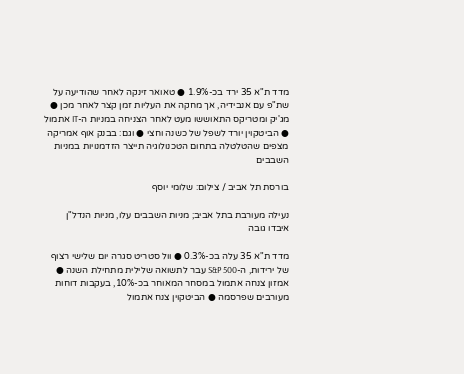מדד ת"א 35 ירד בכ-1.9% ● טאואר זינקה לאחר שהודיעה על שת"פ עם אנבידיה, אך מחקה את העליות זמן קצר לאחר מכן ● מג'יק ומטריקס התאוששו מעט לאחר הצניחה במניות ה-IT אתמול ● הביטקוין יורד לשפל של כשנה וחצי ● וגם: בבנק אוף אמריקה מצפים שהטלטלה בתחום הטכנולוגיה תייצר הזדמנויות במניות השבבים

בורסת תל אביב / צילום: שלומי יוסף

נעילה מעורבת בתל אביב; מניות השבבים עלו, מניות הנדל"ן איבדו גובה

מדד ת"א 35 עלה בכ-0.3% ● וול סטריט סגרה יום שלישי רצוף של ירידות, ה-S&P 500 עבר לתשואה שלילית מתחילת השנה ● אמזון צנחה אתמול במסחר המאוחר בכ-10%, בעקבות דוחות מעורבים שפרסמה ● הביטקוין צנח אתמול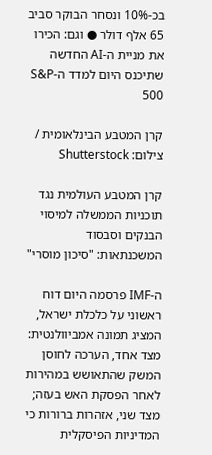בכ-10% ונסחר הבוקר סביב 65 אלף דולר ● וגם: הכירו את מניית ה-AI החדשה שתיכנס היום למדד ה-S&P 500

קרן המטבע הבינלאומית / צילום: Shutterstock

קרן המטבע העולמית נגד תוכניות הממשלה למיסוי הבנקים וסבסוד המשכנתאות: "סיכון מוסרי"

ה-IMF פרסמה היום דוח ראשוני על כלכלת ישראל, המציג תמונה אמביוולנטית: מצד אחד, הערכה לחוסן המשק שהתאושש במהירות לאחר הפסקת האש בעזה; מצד שני, אזהרות ברורות כי המדיניות הפיסקלית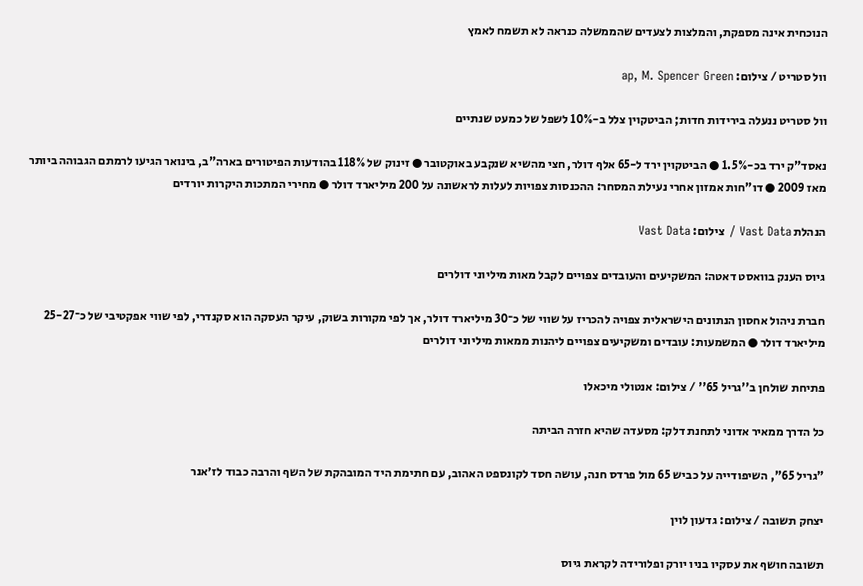הנוכחית אינה מספקת, והמלצות לצעדים שהממשלה כנראה לא תשמח לאמץ

וול סטריט / צילום: ap, M. Spencer Green

וול סטריט ננעלה בירידות חדות; הביטקוין צלל ב-10% לשפל של כמעט שנתיים

נאסד"ק ירד בכ-1.5% ● הביטקוין ירד ל-65 אלף דולר, חצי מהשיא שנקבע באוקטובר ● זינוק של 118% בהודעות הפיטורים בארה"ב, בינואר הגיעו לרמתם הגבוהה ביותר מאז 2009 ● דו"חות אמזון אחרי נעילת המסחר: ההכנסות צפויות לעלות לראשונה על 200 מיליארד דולר ● מחירי המתכות היקרות יורדים

הנהלת Vast Data / צילום: Vast Data

גיוס הענק בוואסט דאטה: המשקיעים והעובדים צפויים לקבל מאות מיליוני דולרים

חברת ניהול אחסון הנתונים הישראלית צפויה להכריז על שווי של כ־30 מיליארד דולר, אך לפי מקורות בשוק, עיקר העסקה הוא סקנדרי, לפי שווי אפקטיבי של כ־25-27 מיליארד דולר ● המשמעות: עובדים ומשקיעים צפויים ליהנות ממאות מיליוני דולרים

פתיחת שולחן ב''גריל 65'' / צילום: אנטולי מיכאלו

כל הדרך ממאיר אדוני לתחנת דלק: מסעדה שהיא חזרה הביתה

"גריל 65", השיפודייה על כביש 65 מול פרדס חנה, עושה חסד לקונספט האהוב, עם חתימת היד המובהקת של השף והרבה כבוד לז׳אנר

יצחק תשובה / צילום: גדעון לוין

תשובה חושף את עסקיו בניו יורק ופלורידה לקראת גיוס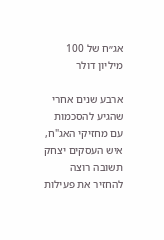אג״ח של 100 מיליון דולר

ארבע שנים אחרי שהגיע להסכמות עם מחזיקי האג"ח, איש העסקים יצחק תשובה רוצה להחזיר את פעילות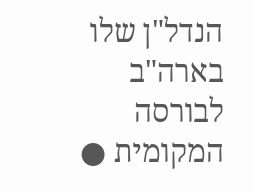הנדל"ן שלו בארה"ב לבורסה המקומית ●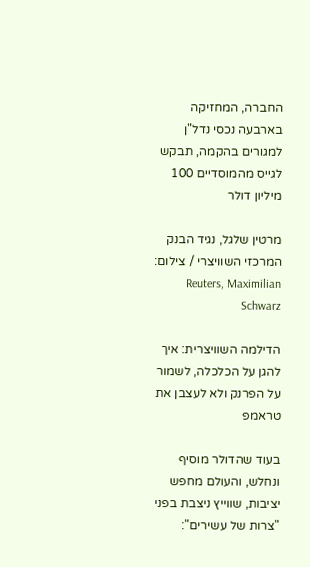החברה, המחזיקה בארבעה נכסי נדל"ן למגורים בהקמה, תבקש לגייס מהמוסדיים 100 מיליון דולר

מרטין שלגל, נגיד הבנק המרכזי השוויצרי / צילום: Reuters, Maximilian Schwarz

הדילמה השוויצרית: איך להגן על הכלכלה, לשמור על הפרנק ולא לעצבן את טראמפ

בעוד שהדולר מוסיף ונחלש, והעולם מחפש יציבות, שווייץ ניצבת בפני "צרות של עשירים":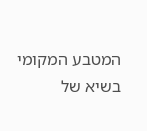המטבע המקומי בשיא של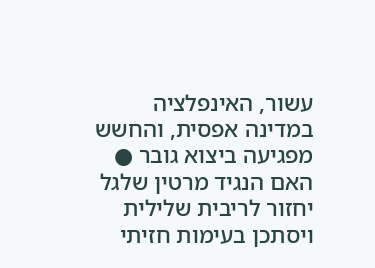עשור, האינפלציה במדינה אפסית, והחשש מפגיעה ביצוא גובר ● האם הנגיד מרטין שלגל יחזור לריבית שלילית ויסתכן בעימות חזיתי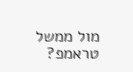מול ממשל טראמפ?